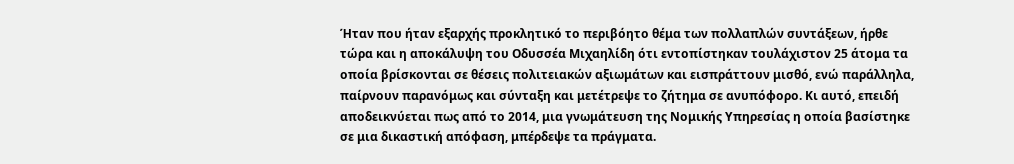Ήταν που ήταν εξαρχής προκλητικό το περιβόητο θέμα των πολλαπλών συντάξεων, ήρθε τώρα και η αποκάλυψη του Οδυσσέα Μιχαηλίδη ότι εντοπίστηκαν τουλάχιστον 25 άτομα τα οποία βρίσκονται σε θέσεις πολιτειακών αξιωμάτων και εισπράττουν μισθό, ενώ παράλληλα, παίρνουν παρανόμως και σύνταξη και μετέτρεψε το ζήτημα σε ανυπόφορο. Κι αυτό, επειδή αποδεικνύεται πως από το 2014, μια γνωμάτευση της Νομικής Υπηρεσίας η οποία βασίστηκε σε μια δικαστική απόφαση, μπέρδεψε τα πράγματα.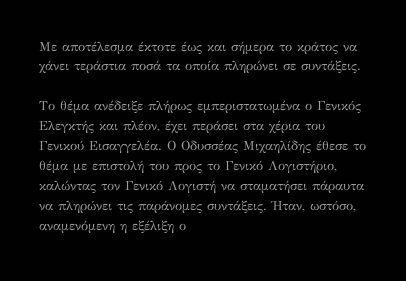Με αποτέλεσμα έκτοτε έως και σήμερα το κράτος να χάνει τεράστια ποσά τα οποία πληρώνει σε συντάξεις.

Το θέμα ανέδειξε πλήρως εμπεριστατωμένα ο Γενικός Ελεγκτής και πλέον, έχει περάσει στα χέρια του Γενικού Εισαγγελέα. Ο Οδυσσέας Μιχαηλίδης έθεσε το θέμα με επιστολή του προς το Γενικό Λογιστήριο, καλώντας τον Γενικό Λογιστή να σταματήσει πάραυτα να πληρώνει τις παράνομες συντάξεις. Ήταν, ωστόσο, αναμενόμενη η εξέλιξη ο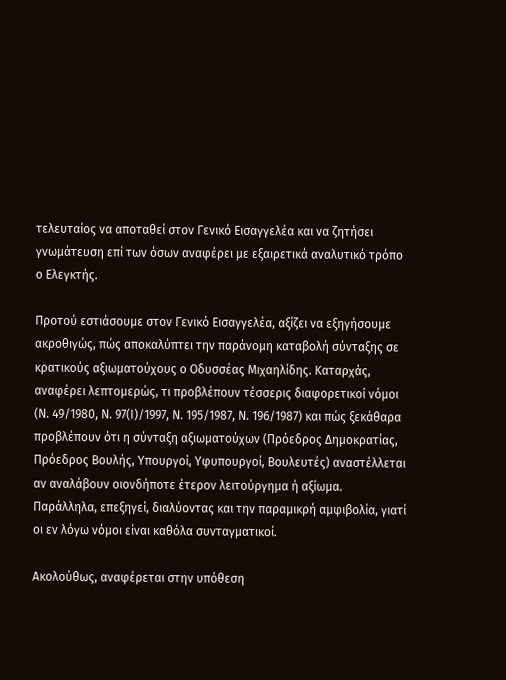τελευταίος να αποταθεί στον Γενικό Εισαγγελέα και να ζητήσει γνωμάτευση επί των όσων αναφέρει με εξαιρετικά αναλυτικό τρόπο ο Ελεγκτής.

Προτού εστιάσουμε στον Γενικό Εισαγγελέα, αξίζει να εξηγήσουμε ακροθιγώς, πώς αποκαλύπτει την παράνομη καταβολή σύνταξης σε κρατικούς αξιωματούχους ο Οδυσσέας Μιχαηλίδης. Καταρχάς, αναφέρει λεπτομερώς, τι προβλέπουν τέσσερις διαφορετικοί νόμοι (Ν. 49/1980, Ν. 97(Ι)/1997, Ν. 195/1987, Ν. 196/1987) και πώς ξεκάθαρα προβλέπουν ότι η σύνταξη αξιωματούχων (Πρόεδρος Δημοκρατίας, Πρόεδρος Βουλής, Υπουργοί, Υφυπουργοί, Βουλευτές) αναστέλλεται αν αναλάβουν οιονδήποτε έτερον λειτούργημα ή αξίωμα. Παράλληλα, επεξηγεί, διαλύοντας και την παραμικρή αμφιβολία, γιατί οι εν λόγω νόμοι είναι καθόλα συνταγματικοί.

Ακολούθως, αναφέρεται στην υπόθεση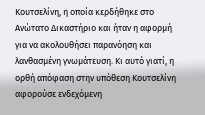Κουτσελίνη, η οποία κερδήθηκε στο Ανώτατο Δικαστήριο και ήταν η αφορμή για να ακολουθήσει παρανόηση και λανθασμένη γνωμάτευση. Κι αυτό γιατί, η ορθή απόφαση στην υπόθεση Κουτσελίνη αφορούσε ενδεχόμενη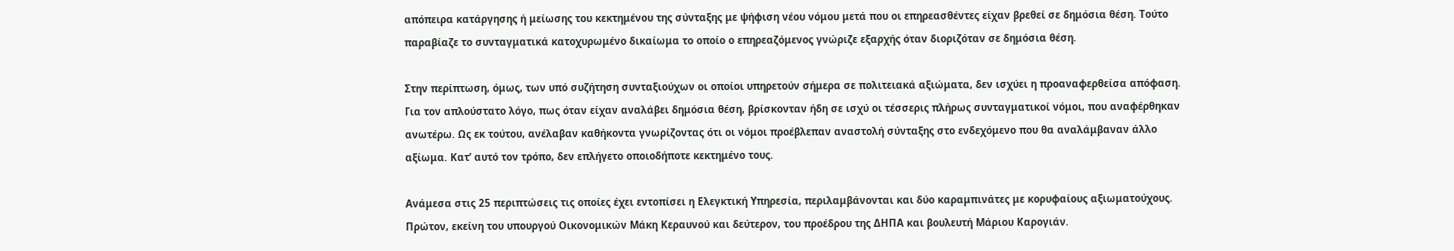απόπειρα κατάργησης ή μείωσης του κεκτημένου της σύνταξης με ψήφιση νέου νόμου μετά που οι επηρεασθέντες είχαν βρεθεί σε δημόσια θέση. Τούτο παραβίαζε το συνταγματικά κατοχυρωμένο δικαίωμα το οποίο ο επηρεαζόμενος γνώριζε εξαρχής όταν διοριζόταν σε δημόσια θέση.

Στην περίπτωση, όμως, των υπό συζήτηση συνταξιούχων οι οποίοι υπηρετούν σήμερα σε πολιτειακά αξιώματα, δεν ισχύει η προαναφερθείσα απόφαση. Για τον απλούστατο λόγο, πως όταν είχαν αναλάβει δημόσια θέση, βρίσκονταν ήδη σε ισχύ οι τέσσερις πλήρως συνταγματικοί νόμοι, που αναφέρθηκαν ανωτέρω. Ως εκ τούτου, ανέλαβαν καθήκοντα γνωρίζοντας ότι οι νόμοι προέβλεπαν αναστολή σύνταξης στο ενδεχόμενο που θα αναλάμβαναν άλλο αξίωμα. Κατ’ αυτό τον τρόπο, δεν επλήγετο οποιοδήποτε κεκτημένο τους.

Ανάμεσα στις 25 περιπτώσεις τις οποίες έχει εντοπίσει η Ελεγκτική Υπηρεσία, περιλαμβάνονται και δύο καραμπινάτες με κορυφαίους αξιωματούχους. Πρώτον, εκείνη του υπουργού Οικονομικών Μάκη Κεραυνού και δεύτερον, του προέδρου της ΔΗΠΑ και βουλευτή Μάριου Καρογιάν.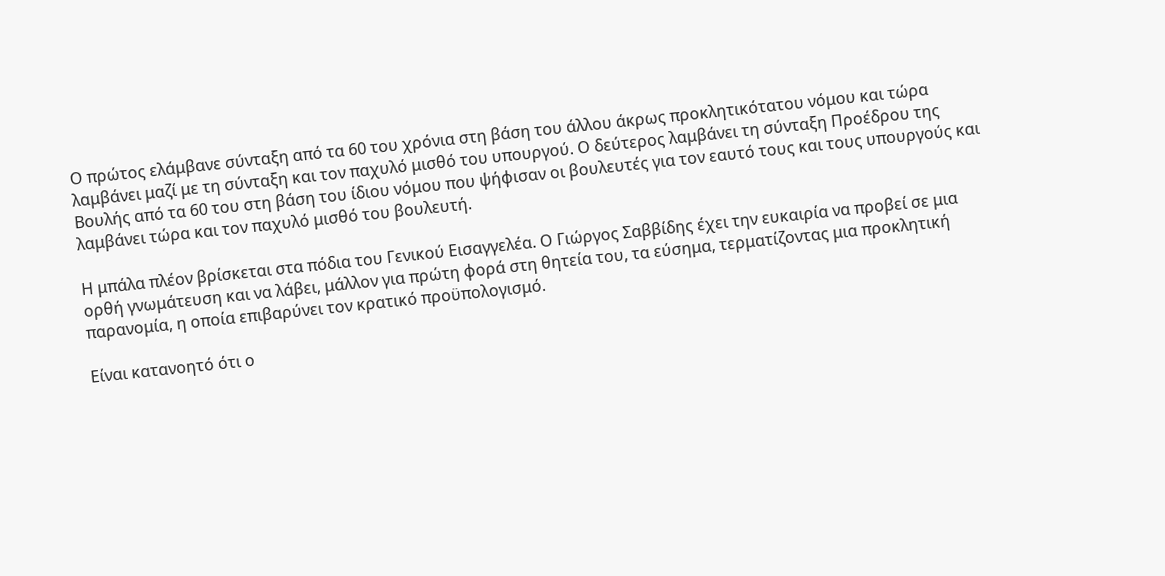Ο πρώτος ελάμβανε σύνταξη από τα 60 του χρόνια στη βάση του άλλου άκρως προκλητικότατου νόμου και τώρα λαμβάνει μαζί με τη σύνταξη και τον παχυλό μισθό του υπουργού. Ο δεύτερος λαμβάνει τη σύνταξη Προέδρου της Βουλής από τα 60 του στη βάση του ίδιου νόμου που ψήφισαν οι βουλευτές για τον εαυτό τους και τους υπουργούς και λαμβάνει τώρα και τον παχυλό μισθό του βουλευτή.

Η μπάλα πλέον βρίσκεται στα πόδια του Γενικού Εισαγγελέα. Ο Γιώργος Σαββίδης έχει την ευκαιρία να προβεί σε μια ορθή γνωμάτευση και να λάβει, μάλλον για πρώτη φορά στη θητεία του, τα εύσημα, τερματίζοντας μια προκλητική παρανομία, η οποία επιβαρύνει τον κρατικό προϋπολογισμό.

Είναι κατανοητό ότι ο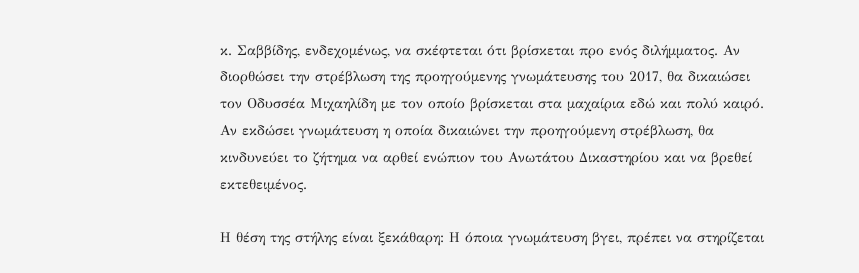κ. Σαββίδης, ενδεχομένως, να σκέφτεται ότι βρίσκεται προ ενός διλήμματος. Αν διορθώσει την στρέβλωση της προηγούμενης γνωμάτευσης του 2017, θα δικαιώσει τον Οδυσσέα Μιχαηλίδη με τον οποίο βρίσκεται στα μαχαίρια εδώ και πολύ καιρό. Αν εκδώσει γνωμάτευση η οποία δικαιώνει την προηγούμενη στρέβλωση, θα κινδυνεύει το ζήτημα να αρθεί ενώπιον του Ανωτάτου Δικαστηρίου και να βρεθεί εκτεθειμένος.

Η θέση της στήλης είναι ξεκάθαρη: Η όποια γνωμάτευση βγει, πρέπει να στηρίζεται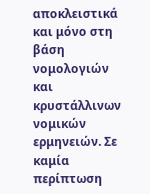αποκλειστικά και μόνο στη βάση νομολογιών και κρυστάλλινων νομικών ερμηνειών. Σε καμία περίπτωση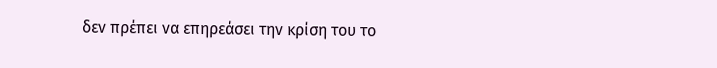δεν πρέπει να επηρεάσει την κρίση του το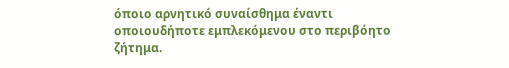όποιο αρνητικό συναίσθημα έναντι οποιουδήποτε εμπλεκόμενου στο περιβόητο ζήτημα.